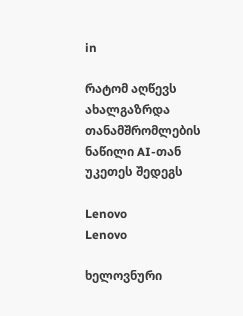in

რატომ აღწევს ახალგაზრდა თანამშრომლების ნაწილი AI-თან უკეთეს შედეგს

Lenovo
Lenovo

ხელოვნური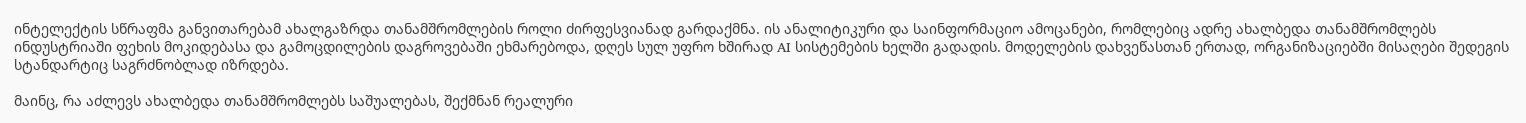ინტელექტის სწრაფმა განვითარებამ ახალგაზრდა თანამშრომლების როლი ძირფესვიანად გარდაქმნა. ის ანალიტიკური და საინფორმაციო ამოცანები, რომლებიც ადრე ახალბედა თანამშრომლებს ინდუსტრიაში ფეხის მოკიდებასა და გამოცდილების დაგროვებაში ეხმარებოდა, დღეს სულ უფრო ხშირად AI სისტემების ხელში გადადის. მოდელების დახვეწასთან ერთად, ორგანიზაციებში მისაღები შედეგის სტანდარტიც საგრძნობლად იზრდება.

მაინც, რა აძლევს ახალბედა თანამშრომლებს საშუალებას, შექმნან რეალური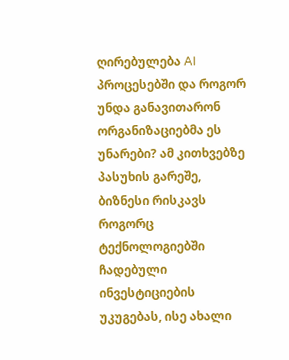ღირებულება AI პროცესებში და როგორ უნდა განავითარონ ორგანიზაციებმა ეს უნარები? ამ კითხვებზე პასუხის გარეშე, ბიზნესი რისკავს როგორც ტექნოლოგიებში ჩადებული ინვესტიციების უკუგებას, ისე ახალი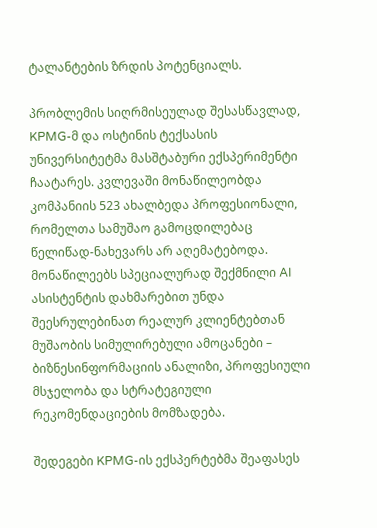ტალანტების ზრდის პოტენციალს.

პრობლემის სიღრმისეულად შესასწავლად, KPMG-მ და ოსტინის ტექსასის უნივერსიტეტმა მასშტაბური ექსპერიმენტი ჩაატარეს. კვლევაში მონაწილეობდა კომპანიის 523 ახალბედა პროფესიონალი, რომელთა სამუშაო გამოცდილებაც წელიწად-ნახევარს არ აღემატებოდა. მონაწილეებს სპეციალურად შექმნილი AI ასისტენტის დახმარებით უნდა შეესრულებინათ რეალურ კლიენტებთან მუშაობის სიმულირებული ამოცანები – ბიზნესინფორმაციის ანალიზი, პროფესიული მსჯელობა და სტრატეგიული რეკომენდაციების მომზადება.

შედეგები KPMG-ის ექსპერტებმა შეაფასეს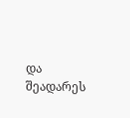და შეადარეს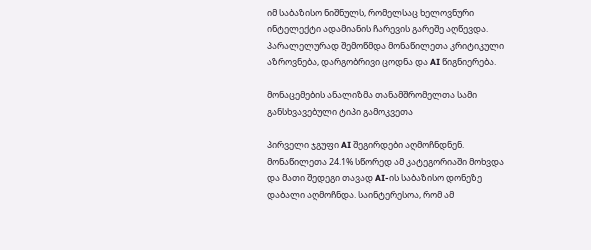იმ საბაზისო ნიშნულს, რომელსაც ხელოვნური ინტელექტი ადამიანის ჩარევის გარეშე აღწევდა. პარალელურად შემოწმდა მონაწილეთა კრიტიკული აზროვნება, დარგობრივი ცოდნა და AI წიგნიერება.

მონაცემების ანალიზმა თანამშრომელთა სამი განსხვავებული ტიპი გამოკვეთა

პირველი ჯგუფი AI შეგირდები აღმოჩნდნენ. მონაწილეთა 24.1% სწორედ ამ კატეგორიაში მოხვდა და მათი შედეგი თავად AI-ის საბაზისო დონეზე დაბალი აღმოჩნდა. საინტერესოა, რომ ამ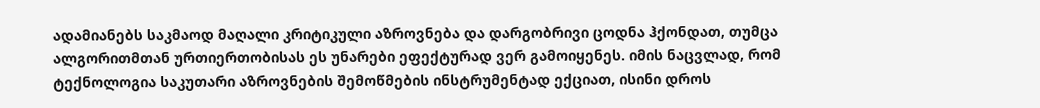ადამიანებს საკმაოდ მაღალი კრიტიკული აზროვნება და დარგობრივი ცოდნა ჰქონდათ, თუმცა ალგორითმთან ურთიერთობისას ეს უნარები ეფექტურად ვერ გამოიყენეს. იმის ნაცვლად, რომ ტექნოლოგია საკუთარი აზროვნების შემოწმების ინსტრუმენტად ექციათ, ისინი დროს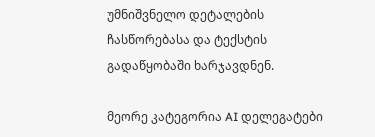უმნიშვნელო დეტალების ჩასწორებასა და ტექსტის გადაწყობაში ხარჯავდნენ.

მეორე კატეგორია AI დელეგატები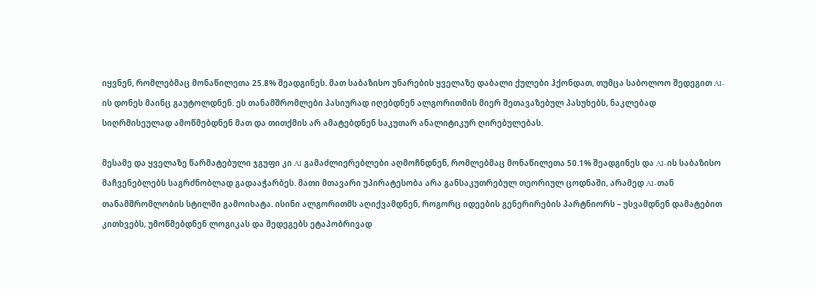იყვნენ, რომლებმაც მონაწილეთა 25.8% შეადგინეს. მათ საბაზისო უნარების ყველაზე დაბალი ქულები ჰქონდათ, თუმცა საბოლოო შედეგით AI-ის დონეს მაინც გაუტოლდნენ. ეს თანამშრომლები პასიურად იღებდნენ ალგორითმის მიერ შეთავაზებულ პასუხებს, ნაკლებად სიღრმისეულად ამოწმებდნენ მათ და თითქმის არ ამატებდნენ საკუთარ ანალიტიკურ ღირებულებას.

მესამე და ყველაზე წარმატებული ჯგუფი კი AI გამაძლიერებლები აღმოჩნდნენ, რომლებმაც მონაწილეთა 50.1% შეადგინეს და AI-ის საბაზისო მაჩვენებლებს საგრძნობლად გადააჭარბეს. მათი მთავარი უპირატესობა არა განსაკუთრებულ თეორიულ ცოდნაში, არამედ AI-თან თანამშრომლობის სტილში გამოიხატა. ისინი ალგორითმს აღიქვამდნენ, როგორც იდეების გენერირების პარტნიორს – უსვამდნენ დამატებით კითხვებს, უმოწმებდნენ ლოგიკას და შედეგებს ეტაპობრივად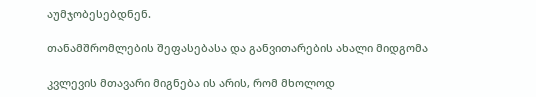აუმჯობესებდნენ.

თანამშრომლების შეფასებასა და განვითარების ახალი მიდგომა

კვლევის მთავარი მიგნება ის არის, რომ მხოლოდ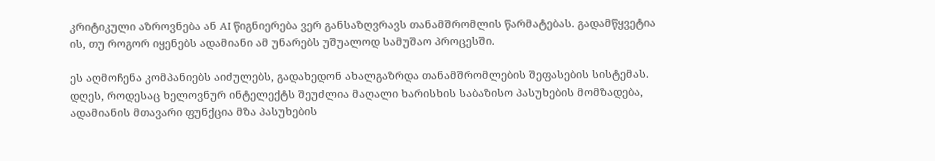კრიტიკული აზროვნება ან AI წიგნიერება ვერ განსაზღვრავს თანამშრომლის წარმატებას. გადამწყვეტია ის, თუ როგორ იყენებს ადამიანი ამ უნარებს უშუალოდ სამუშაო პროცესში.

ეს აღმოჩენა კომპანიებს აიძულებს, გადახედონ ახალგაზრდა თანამშრომლების შეფასების სისტემას. დღეს, როდესაც ხელოვნურ ინტელექტს შეუძლია მაღალი ხარისხის საბაზისო პასუხების მომზადება, ადამიანის მთავარი ფუნქცია მზა პასუხების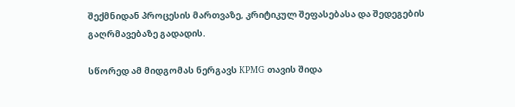შექმნიდან პროცესის მართვაზე, კრიტიკულ შეფასებასა და შედეგების გაღრმავებაზე გადადის.

სწორედ ამ მიდგომას ნერგავს KPMG თავის შიდა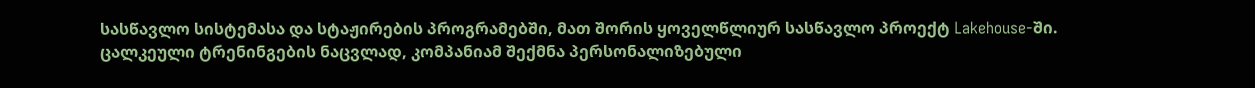სასწავლო სისტემასა და სტაჟირების პროგრამებში, მათ შორის ყოველწლიურ სასწავლო პროექტ Lakehouse-ში. ცალკეული ტრენინგების ნაცვლად, კომპანიამ შექმნა პერსონალიზებული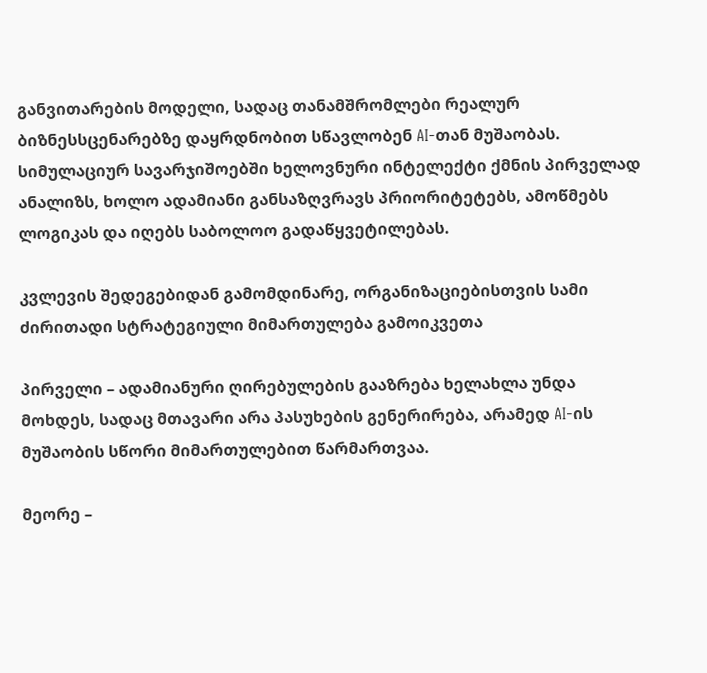განვითარების მოდელი, სადაც თანამშრომლები რეალურ ბიზნესსცენარებზე დაყრდნობით სწავლობენ AI-თან მუშაობას. სიმულაციურ სავარჯიშოებში ხელოვნური ინტელექტი ქმნის პირველად ანალიზს, ხოლო ადამიანი განსაზღვრავს პრიორიტეტებს, ამოწმებს ლოგიკას და იღებს საბოლოო გადაწყვეტილებას.

კვლევის შედეგებიდან გამომდინარე, ორგანიზაციებისთვის სამი ძირითადი სტრატეგიული მიმართულება გამოიკვეთა

პირველი – ადამიანური ღირებულების გააზრება ხელახლა უნდა მოხდეს, სადაც მთავარი არა პასუხების გენერირება, არამედ AI-ის მუშაობის სწორი მიმართულებით წარმართვაა.

მეორე –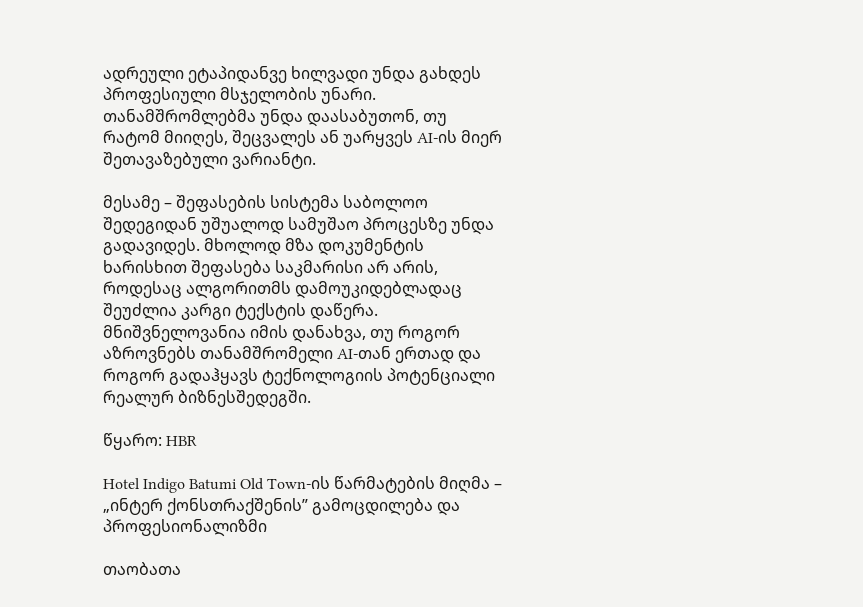ადრეული ეტაპიდანვე ხილვადი უნდა გახდეს პროფესიული მსჯელობის უნარი. თანამშრომლებმა უნდა დაასაბუთონ, თუ რატომ მიიღეს, შეცვალეს ან უარყვეს AI-ის მიერ შეთავაზებული ვარიანტი.

მესამე – შეფასების სისტემა საბოლოო შედეგიდან უშუალოდ სამუშაო პროცესზე უნდა გადავიდეს. მხოლოდ მზა დოკუმენტის ხარისხით შეფასება საკმარისი არ არის, როდესაც ალგორითმს დამოუკიდებლადაც შეუძლია კარგი ტექსტის დაწერა. მნიშვნელოვანია იმის დანახვა, თუ როგორ აზროვნებს თანამშრომელი AI-თან ერთად და როგორ გადაჰყავს ტექნოლოგიის პოტენციალი რეალურ ბიზნესშედეგში.

წყარო: HBR

Hotel Indigo Batumi Old Town-ის წარმატების მიღმა – „ინტერ ქონსთრაქშენის” გამოცდილება და პროფესიონალიზმი

თაობათა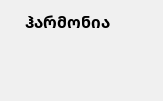ჰარმონია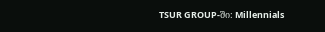TSUR GROUP-ში: Millennials